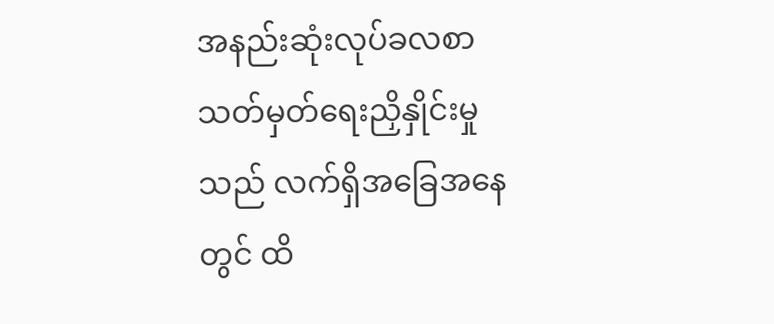အနည်းဆုံးလုပ်ခလစာ သတ်မှတ်ရေးညှိနှိုင်းမှုသည် လက်ရှိအခြေအနေတွင် ထိ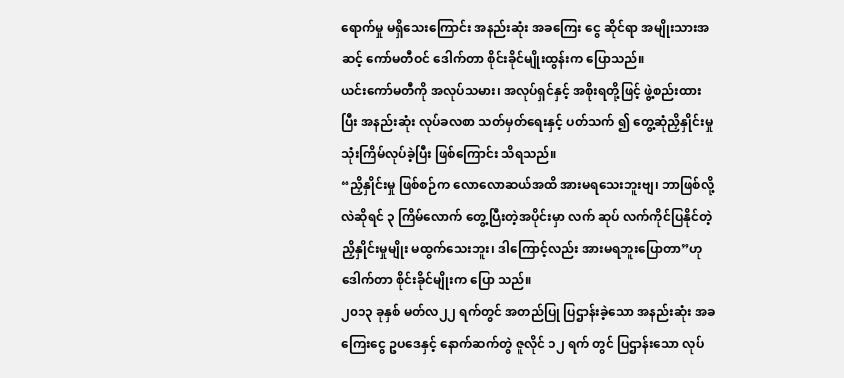ရောက်မှု မရှိသေးကြောင်း အနည်းဆုံး အခကြေး ငွေ ဆိုင်ရာ အမျိုးသားအဆင့် ကော်မတီဝင် ဒေါက်တာ စိုင်းခိုင်မျိုးထွန်းက ပြောသည်။
ယင်းကော်မတီကို အလုပ်သမား၊ အလုပ်ရှင်နှင့် အစိုးရတို့ဖြင့် ဖွဲ့စည်းထားပြီး အနည်းဆုံး လုပ်ခလစာ သတ်မှတ်ရေးနှင့် ပတ်သက် ၍ တွေ့ဆုံညှိနှိုင်းမှု သုံးကြိမ်လုပ်ခဲ့ပြီး ဖြစ်ကြောင်း သိရသည်။
“ညှိနှိုင်းမှု ဖြစ်စဉ်က လောလောဆယ်အထိ အားမရသေးဘူးဗျ၊ ဘာဖြစ်လို့လဲဆိုရင် ၃ ကြိမ်လောက် တွေ့ပြီးတဲ့အပိုင်းမှာ လက် ဆုပ် လက်ကိုင်ပြနိုင်တဲ့ ညှိနှိုင်းမှုမျိုး မထွက်သေးဘူး၊ ဒါကြောင့်လည်း အားမရဘူးပြောတာ”ဟု ဒေါက်တာ စိုင်းခိုင်မျိုးက ပြော သည်။
၂၀၁၃ ခုနှစ် မတ်လ၂၂ ရက်တွင် အတည်ပြု ပြဌာန်းခဲ့သော အနည်းဆုံး အခကြေးငွေ ဥပဒေနှင့် နောက်ဆက်တွဲ ဇူလိုင် ၁၂ ရက် တွင် ပြဌာန်းသော လုပ်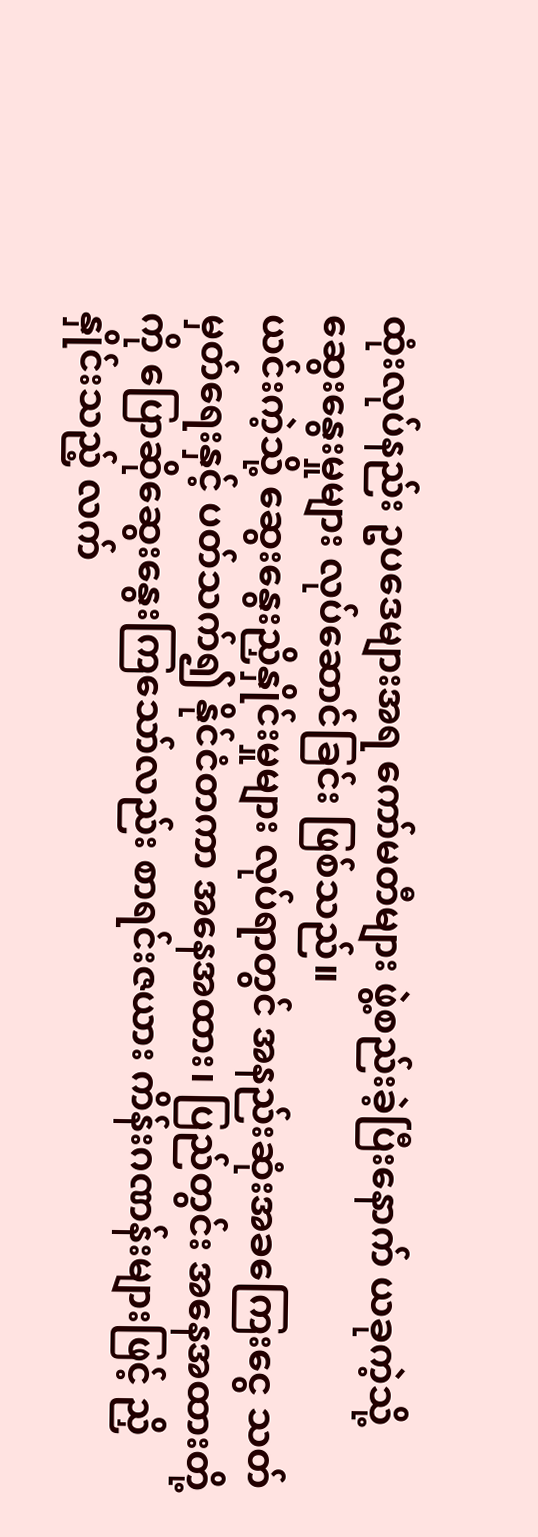ထုံးလုပ်နည်း ဥပဒေများအရ ကော်မတီများ ဖွဲ့စည်းခဲ့ပြီးနောက် ယခုကဲ့သို့ ဆွေးနွေးမှုများ လုပ်ဆောင်ခြင်း ဖြစ်သည်။
ယင်းကဲ့သို့ ဆွေးနွေးညှိနှိုင်းမှုများ လုပ်ရာတွင် အနည်းဆုံးအခကြေးငွေ သတ်မှတ်ရေးနှင့် ပတ်သက်၍ နိုင်ငံတကာ အနေအထား၊ ပြည်တွင်း အနေအထားတို့ကို ပြောဆိုဆွေးနွေးကြသော်လည်း စာရင်းဇယား ကိန်းဂဏန်းများဖြင့် ညှိနှိုင်းသည့် လက်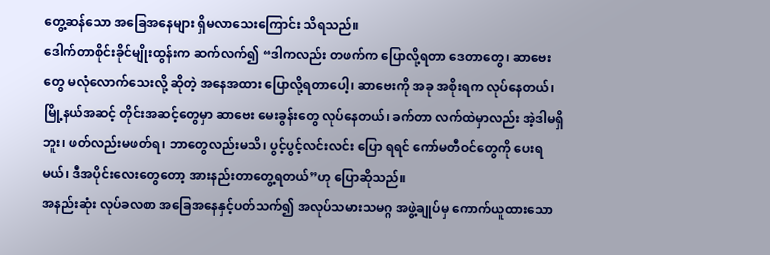တွေ့ဆန်သော အခြေအနေများ ရှိမလာသေးကြောင်း သိရသည်။
ဒေါက်တာစိုင်းခိုင်မျိုးထွန်းက ဆက်လက်၍ “ဒါကလည်း တဖက်က ပြောလို့ရတာ ဒေတာတွေ၊ ဆာဗေးတွေ မလုံလောက်သေးလို့ ဆိုတဲ့ အနေအထား ပြောလို့ရတာပေါ့၊ ဆာဗေးကို အခု အစိုးရက လုပ်နေတယ်၊ မြို့နယ်အဆင့် တိုင်းအဆင့်တွေမှာ ဆာဗေး မေးခွန်းတွေ လုပ်နေတယ်၊ ခက်တာ လက်ထဲမှာလည်း အဲ့ဒါမရှိဘူး၊ ဖတ်လည်းမဖတ်ရ၊ ဘာတွေလည်းမသိ၊ ပွင့်ပွင့်လင်းလင်း ပြော ရရင် ကော်မတီဝင်တွေကို ပေးရမယ်၊ ဒီအပိုင်းလေးတွေတော့ အားနည်းတာတွေ့ရတယ်”ဟု ပြောဆိုသည်။
အနည်းဆုံး လုပ်ခလစာ အခြေအနေနှင့်ပတ်သက်၍ အလုပ်သမားသမဂ္ဂ အဖွဲ့ချုပ်မှ ကောက်ယူထားသော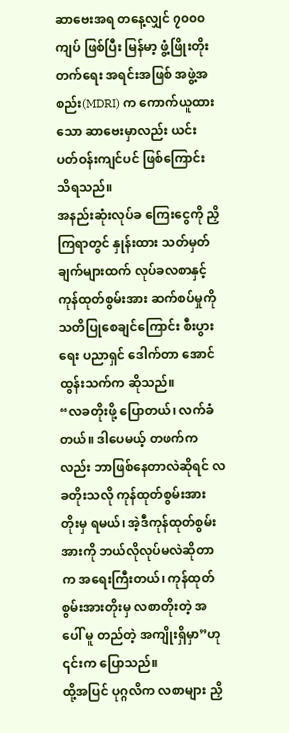ဆာဗေးအရ တနေ့လျှင် ၇၀၀၀ ကျပ် ဖြစ်ပြီး မြန်မာ့ ဖွံ့ဖြိုးတိုးတက်ရေး အရင်းအဖြစ် အဖွဲ့အစည်း(MDRI) က ကောက်ယူထားသော ဆာဗေးမှာလည်း ယင်း ပတ်ဝန်းကျင်ပင် ဖြစ်ကြောင်း သိရသည်။
အနည်းဆုံးလုပ်ခ ကြေးငွေကို ညှိကြရာတွင် နှုန်းထား သတ်မှတ်ချက်များထက် လုပ်ခလစာနှင့် ကုန်ထုတ်စွမ်းအား ဆက်စပ်မှုကို သတိပြုစေချင်ကြောင်း စီးပွားရေး ပညာရှင် ဒေါက်တာ အောင်ထွန်းသက်က ဆိုသည်။
“လခတိုးဖို့ ပြောတယ်၊ လက်ခံတယ်။ ဒါပေမယ့် တဖက်ကလည်း ဘာဖြစ်နေတာလဲဆိုရင် လခတိုးသလို ကုန်ထုတ်စွမ်းအား တိုးမှ ရမယ်၊ အဲ့ဒီကုန်ထုတ်စွမ်းအားကို ဘယ်လိုလုပ်မလဲဆိုတာက အရေးကြီးတယ်၊ ကုန်ထုတ်စွမ်းအားတိုးမှ လစာတိုးတဲ့ အပေါ် မူ တည်တဲ့ အကျိုးရှိမှာ”ဟု ၎င်းက ပြောသည်။
ထို့အပြင် ပုဂ္ဂလိက လစာများ ညှိ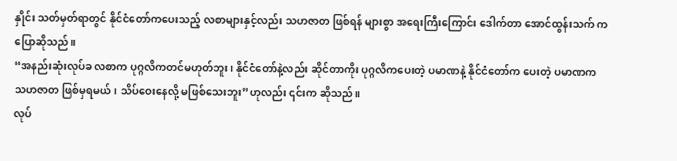နှိုင်း သတ်မှတ်ရာတွင် နိုင်ငံတော်ကပေးသည့် လစာများနှင့်လည်း သဟဇာတ ဖြစ်ရန် များစွာ အရေးကြီးကြောင်း ဒေါက်တာ အောင်ထွန်းသက် က ပြောဆိုသည်။
“အနည်းဆုံးလုပ်ခ လစာက ပုဂ္ဂလိကတင်မဟုတ်ဘူး၊ နိုင်ငံတော်နဲ့လည်း ဆိုင်တာကိုး ပုဂ္ဂလိကပေးတဲ့ ပမာဏနဲ့ နိုင်ငံတော်က ပေးတဲ့ ပမာဏက သဟဇာတ ဖြစ်မှရမယ်၊ သိပ်ဝေးနေလို့ မဖြစ်သေးဘူး”ဟုလည်း ၎င်းက ဆိုသည်။
လုပ်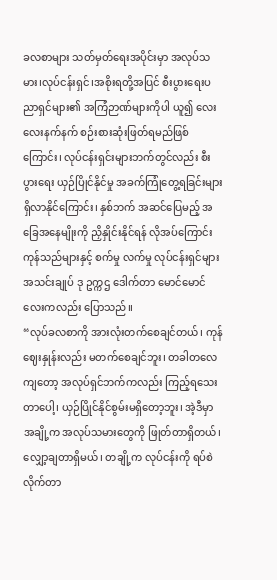ခလစာများ သတ်မှတ်ရေးအပိုင်းမှာ အလုပ်သမား၊လုပ်ငန်းရှင်၊အစိုးရတို့အပြင် စီးပွားရေးပညာရှင်များ၏ အကြံဉာဏ်များကိုပါ ယူ၍ လေးလေးနက်နက် စဉ်းစားဆုံးဖြတ်ရမည်ဖြစ်ကြောင်း၊ လုပ်ငန်းရှင်းများဘက်တွင်လည်း စီးပွားရေး ယှဉ်ပြိုင်နိုင်မှု အခက်ကြုံတွေ့ရခြင်းများ ရှိလာနိုင်ကြောင်း၊ နှစ်ဘက် အဆင်ပြေမည့် အခြေအနေမျိုးကို ညှိနှိုင်းနိုင်ရန် လိုအပ်ကြောင်း ကုန်သည်များနှင့် စက်မှု လက်မှု လုပ်ငန်းရှင်များ အသင်းချုပ် ဒု ဥက္ကဌ ဒေါက်တာ မောင်မောင်လေးကလည်း ပြောသည်။
“လုပ်ခလစာကို အားလုံးတက်စေချင်တယ်၊ ကုန်ဈေးနှုန်းလည်း မတက်စေချင်ဘူး၊ တခါတလေကျတော့ အလုပ်ရှင်ဘက်ကလည်း ကြည့်ရသေးတာပေါ့၊ ယှဉ်ပြိုင်နိုင်စွမ်းမရှိတော့ဘူး၊ အဲ့ဒီမှာ အချို့က အလုပ်သမားတွေကို ဖြုတ်တာရှိတယ်၊ လျှော့ချတာရှိမယ်၊ တချို့က လုပ်ငန်းကို ရပ်စဲလိုက်တာ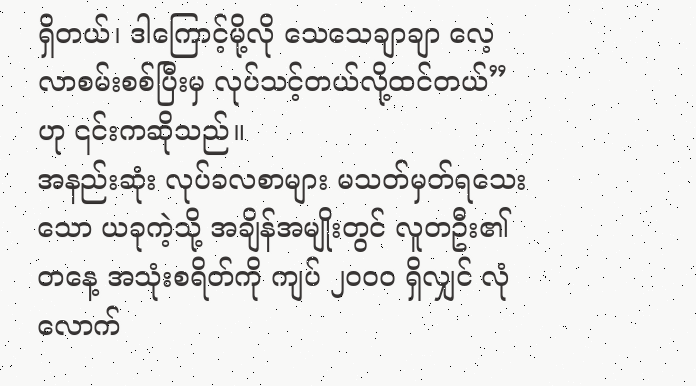ရှိတယ်၊ ဒါကြောင့်မို့လို သေသေချာချာ လေ့လာစမ်းစစ်ပြီးမှ လုပ်သင့်တယ်လို့ထင်တယ်”ဟု ၎င်းကဆိုသည်။
အနည်းဆုံး လုပ်ခလစာများ မသတ်မှတ်ရသေးသော ယခုကဲ့သို့ အချိန်အမျိုးတွင် လူတဦး၏ တနေ့ အသုံးစရိတ်ကို ကျပ် ၂၀၀၀ ရှိလျှင် လုံလောက်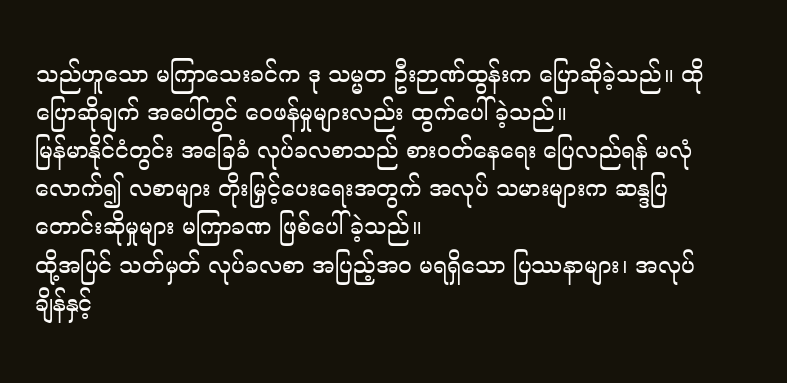သည်ဟူသော မကြာသေးခင်က ဒု သမ္မတ ဦးဉာဏ်ထွန်းက ပြောဆိုခဲ့သည်။ ထိုပြောဆိုချက် အပေါ်တွင် ဝေဖန်မှုများလည်း ထွက်ပေါ်ခဲ့သည်။
မြန်မာနိုင်ငံတွင်း အခြေခံ လုပ်ခလစာသည် စားဝတ်နေရေး ပြေလည်ရန် မလုံလောက်၍ လစာများ တိုးမြှင့်ပေးရေးအတွက် အလုပ် သမားများက ဆန္ဒပြ တောင်းဆိုမှုများ မကြာခဏ ဖြစ်ပေါ်ခဲ့သည်။
ထို့အပြင် သတ်မှတ် လုပ်ခလစာ အပြည့်အ၀ မရရှိသော ပြဿနာများ၊ အလုပ်ချိန်နှင့်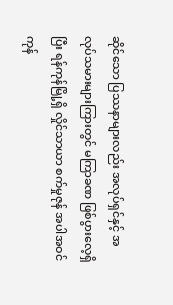ဆိုင်သော ပြဿနာများလည်း အလုပ်ရှင်နှင့် အလုပ်သမားများကြားတွင် မကြာခဏ ဖြစ်ပွားလေ့ရှိပြီး ရန်ကုန်မြို့ရှိ လှိုင်သာယာ စက်မှုဇုန် အပါအဝင် ကုန်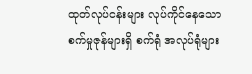ထုတ်လုပ်ငန်းများ လုပ်ကိုင်နေသော စက်မှုဇုန်များရှိ စက်ရုံ အလုပ်ရုံများ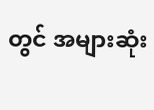တွင် အများဆုံး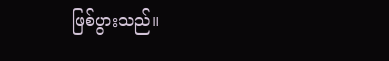ဖြစ်ပွားသည်။